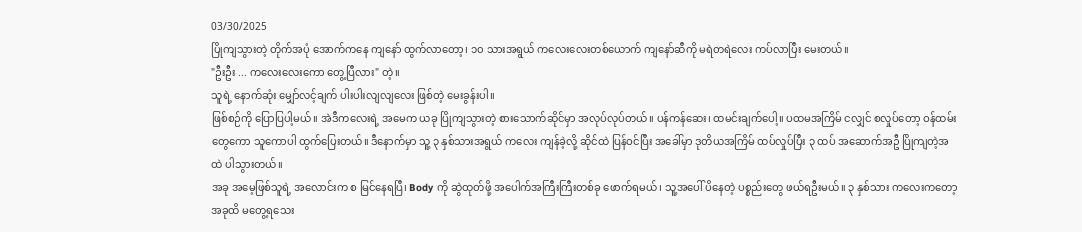03/30/2025
ပြိုကျသွားတဲ့ တိုက်အပုံ အောက်ကနေ ကျနော် ထွက်လာတော့၊ ၁၀ သားအရွယ် ကလေးလေးတစ်ယောက် ကျနော်ဆီကို မရဲတရဲလေး ကပ်လာပြီး မေးတယ်။
"ဦးဦး ... ကလေးလေးကော တွေ့ပြီလား" တဲ့။
သူရဲ့ နောက်ဆုံး မျှော်လင့်ချက် ပါးပါးလျလျလေး ဖြစ်တဲ့ မေးခွန်းပါ။
ဖြစ်စဉ်ကို ပြောပြပါ့မယ်။ အဲဒီကလေးရဲ့ အမေက ယခု ပြိုကျသွားတဲ့ စားသောက်ဆိုင်မှာ အလုပ်လုပ်တယ်။ ပန်ကန်ဆေး၊ ထမင်းချက်ပေါ့။ ပထမအကြိမ် ငလျှင် စလှုပ်တော့ ဝန်ထမ်းတွေကော သူကောပါ ထွက်ပြေးတယ်။ ဒီနောက်မှာ သူ့ ၃ နှစ်သားအရွယ် ကလေး ကျန်ခဲ့လို့ ဆိုင်ထဲ ပြန်ဝင်ပြီး အခေါ်မှာ ဒုတိယအကြိမ် ထပ်လှုပ်ပြီး ၃ ထပ် အဆောက်အဦ ပြိုကျတဲ့အထဲ ပါသွားတယ်။
အခု အမေ့ဖြစ်သူရဲ့ အလောင်းက စ မြင်နေရပြီ၊ Body ကို ဆွဲထုတ်ဖို့ အပေါက်အကြီးကြီးတစ်ခု ဖောက်ရမယ်၊ သူ့အပေါ် ပိနေတဲ့ ပစ္စည်းတွေ ဖယ်ရဦးမယ်။ ၃ နှစ်သား ကလေးကတော့ အခုထိ မတွေ့ရသေး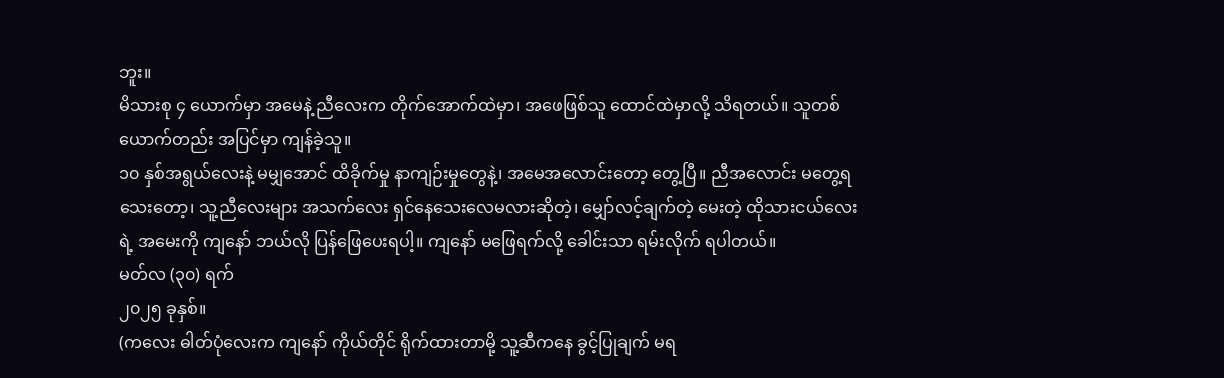ဘူး။
မိသားစု ၄ ယောက်မှာ အမေနဲ့ ညီလေးက တိုက်အောက်ထဲမှာ၊ အဖေဖြစ်သူ ထောင်ထဲမှာလို့ သိရတယ်။ သူတစ်ယောက်တည်း အပြင်မှာ ကျန်ခဲ့သူ။
၁၀ နှစ်အရွယ်လေးနဲ့ မမျှအောင် ထိခိုက်မှု နာကျဉ်းမှုတွေနဲ့၊ အမေအလောင်းတော့ တွေ့ပြီ။ ညီအလောင်း မတွေ့ရသေးတော့၊ သူ့ညီလေးများ အသက်လေး ရှင်နေသေးလေမလားဆိုတဲ့၊ မျှော်လင့်ချက်တဲ့ မေးတဲ့ ထိုသားငယ်လေးရဲ့ အမေးကို ကျနော် ဘယ်လို ပြန်ဖြေပေးရပါ့။ ကျနော် မဖြေရက်လို့ ခေါင်းသာ ရမ်းလိုက် ရပါတယ်။
မတ်လ (၃၀) ရက်
၂၀၂၅ ခုနှစ်။
(ကလေး ဓါတ်ပုံလေးက ကျနော် ကိုယ်တိုင် ရိုက်ထားတာမို့ သူ့ဆီကနေ ခွင့်ပြုချက် မရ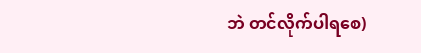ဘဲ တင်လိုက်ပါရစေ)